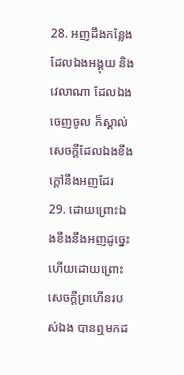28. អញដឹងកន្លែងដែលឯងអង្គុយ និងវេលាណា ដែលឯងចេញចូល ក៏ស្គាល់សេចក្ដីដែលឯងខឹងក្តៅនឹងអញដែរ
29. ដោយព្រោះឯងខឹងនឹងអញដូច្នេះ ហើយដោយព្រោះសេចក្ដីព្រហើនរបស់ឯង បានឮមកដ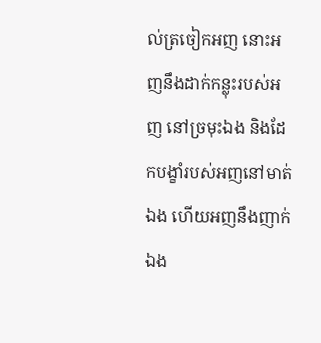ល់ត្រចៀកអញ នោះអញនឹងដាក់កន្លុះរបស់អញ នៅច្រមុះឯង និងដែកបង្ខាំរបស់អញនៅមាត់ឯង ហើយអញនឹងញាក់ឯង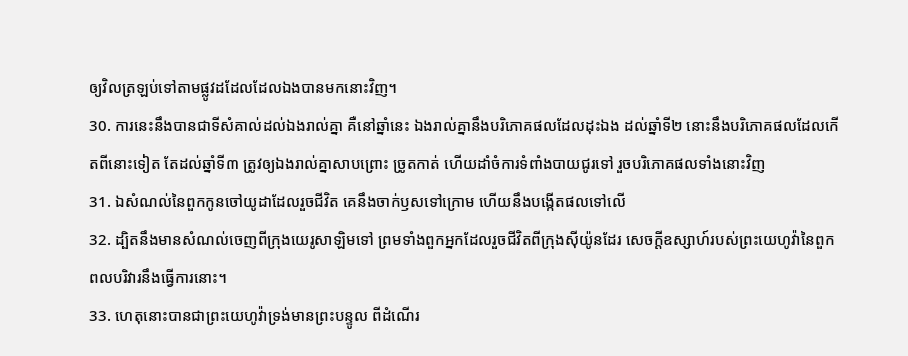ឲ្យវិលត្រឡប់ទៅតាមផ្លូវដដែលដែលឯងបានមកនោះវិញ។
30. ការនេះនឹងបានជាទីសំគាល់ដល់ឯងរាល់គ្នា គឺនៅឆ្នាំនេះ ឯងរាល់គ្នានឹងបរិភោគផលដែលដុះឯង ដល់ឆ្នាំទី២ នោះនឹងបរិភោគផលដែលកើតពីនោះទៀត តែដល់ឆ្នាំទី៣ ត្រូវឲ្យឯងរាល់គ្នាសាបព្រោះ ច្រូតកាត់ ហើយដាំចំការទំពាំងបាយជូរទៅ រួចបរិភោគផលទាំងនោះវិញ
31. ឯសំណល់នៃពួកកូនចៅយូដាដែលរួចជីវិត គេនឹងចាក់ឫសទៅក្រោម ហើយនឹងបង្កើតផលទៅលើ
32. ដ្បិតនឹងមានសំណល់ចេញពីក្រុងយេរូសាឡិមទៅ ព្រមទាំងពួកអ្នកដែលរួចជីវិតពីក្រុងស៊ីយ៉ូនដែរ សេចក្ដីឧស្សាហ៍របស់ព្រះយេហូវ៉ានៃពួកពលបរិវារនឹងធ្វើការនោះ។
33. ហេតុនោះបានជាព្រះយេហូវ៉ាទ្រង់មានព្រះបន្ទូល ពីដំណើរ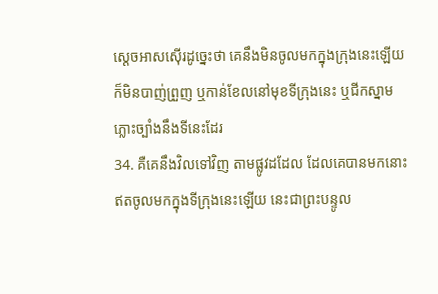ស្តេចអាសស៊ើរដូច្នេះថា គេនឹងមិនចូលមកក្នុងក្រុងនេះឡើយ ក៏មិនបាញ់ព្រួញ ឬកាន់ខែលនៅមុខទីក្រុងនេះ ឬជីកស្នាមភ្លោះច្បាំងនឹងទីនេះដែរ
34. គឺគេនឹងវិលទៅវិញ តាមផ្លូវដដែល ដែលគេបានមកនោះ ឥតចូលមកក្នុងទីក្រុងនេះឡើយ នេះជាព្រះបន្ទូល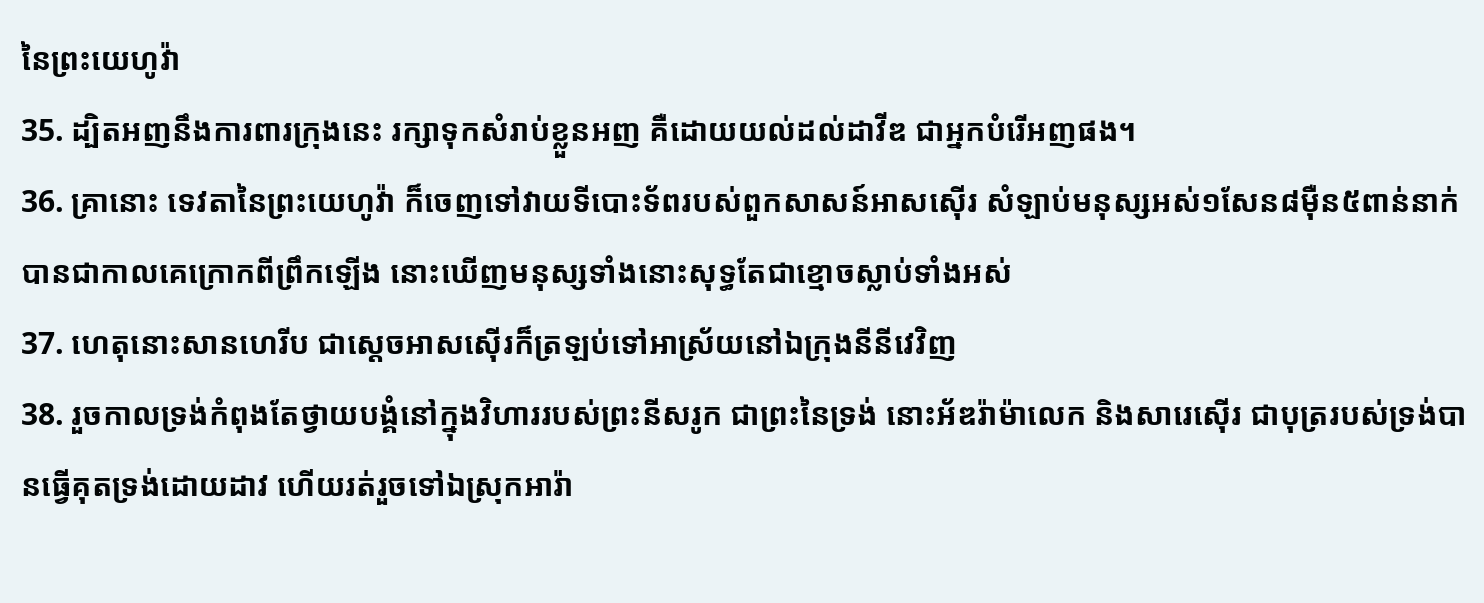នៃព្រះយេហូវ៉ា
35. ដ្បិតអញនឹងការពារក្រុងនេះ រក្សាទុកសំរាប់ខ្លួនអញ គឺដោយយល់ដល់ដាវីឌ ជាអ្នកបំរើអញផង។
36. គ្រានោះ ទេវតានៃព្រះយេហូវ៉ា ក៏ចេញទៅវាយទីបោះទ័ពរបស់ពួកសាសន៍អាសស៊ើរ សំឡាប់មនុស្សអស់១សែន៨ម៉ឺន៥ពាន់នាក់ បានជាកាលគេក្រោកពីព្រឹកឡើង នោះឃើញមនុស្សទាំងនោះសុទ្ធតែជាខ្មោចស្លាប់ទាំងអស់
37. ហេតុនោះសានហេរីប ជាស្តេចអាសស៊ើរក៏ត្រឡប់ទៅអាស្រ័យនៅឯក្រុងនីនីវេវិញ
38. រួចកាលទ្រង់កំពុងតែថ្វាយបង្គំនៅក្នុងវិហាររបស់ព្រះនីសរូក ជាព្រះនៃទ្រង់ នោះអ័ឌរ៉ាម៉ាលេក និងសារេស៊ើរ ជាបុត្ររបស់ទ្រង់បានធ្វើគុតទ្រង់ដោយដាវ ហើយរត់រួចទៅឯស្រុកអារ៉ា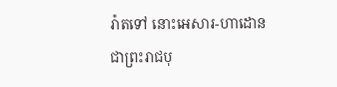រ៉ាតទៅ នោះអេសារ-ហាដោន ជាព្រះរាជបុ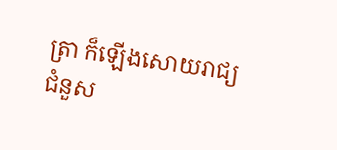ត្រា ក៏ឡើងសោយរាជ្យជំនួស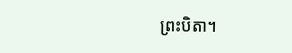ព្រះបិតា។